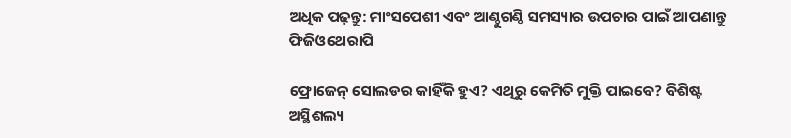ଅଧିକ ପଢ଼ନ୍ତୁ: ମାଂସପେଶୀ ଏବଂ ଆଣ୍ଠୁଗଣ୍ଠି ସମସ୍ୟାର ଉପଚାର ପାଇଁ ଆପଣାନ୍ତୁ ଫିଜିଓଥେରାପି

ଫ୍ରୋଜେନ୍ ସୋଲଡର କାହିଁକି ହୁଏ? ଏଥିରୁ କେମିତି ମୁକ୍ତି ପାଇବେ? ବିଶିଷ୍ଟ ଅସ୍ଥିଶଲ୍ୟ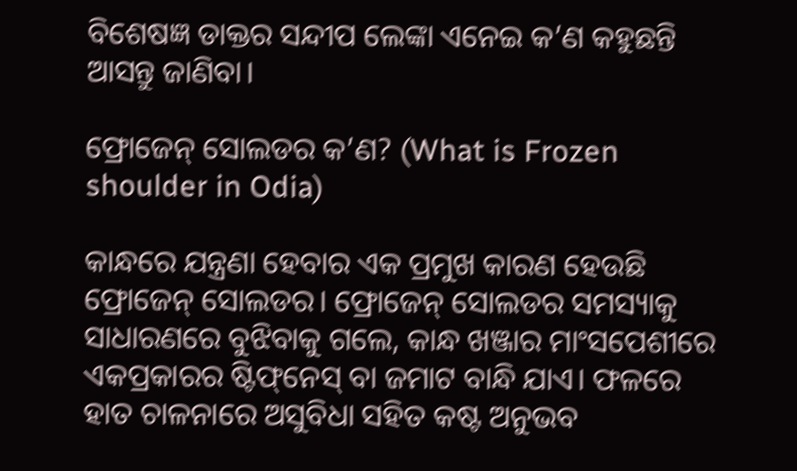ବିଶେଷଜ୍ଞ ଡାକ୍ତର ସନ୍ଦୀପ ଲେଙ୍କା ଏନେଇ କ’ଣ କହୁଛନ୍ତି ଆସନ୍ତୁ ଜାଣିବା।

ଫ୍ରୋଜେନ୍ ସୋଲଡର କ’ଣ? (What is Frozen shoulder in Odia)

କାନ୍ଧରେ ଯନ୍ତ୍ରଣା ହେବାର ଏକ ପ୍ରମୁଖ କାରଣ ହେଉଛି ଫ୍ରୋଜେନ୍ ସୋଲଡର। ଫ୍ରୋଜେନ୍ ସୋଲଡର ସମସ୍ୟାକୁ ସାଧାରଣରେ ବୁଝିବାକୁ ଗଲେ, କାନ୍ଧ ଖଞ୍ଜାର ମାଂସପେଶୀରେ ଏକପ୍ରକାରର ଷ୍ଟିଫ୍‌ନେସ୍‌ ବା ଜମାଟ ବାନ୍ଧି ଯାଏ। ଫଳରେ ହାତ ଚାଳନାରେ ଅସୁବିଧା ସହିତ କଷ୍ଟ ଅନୁଭବ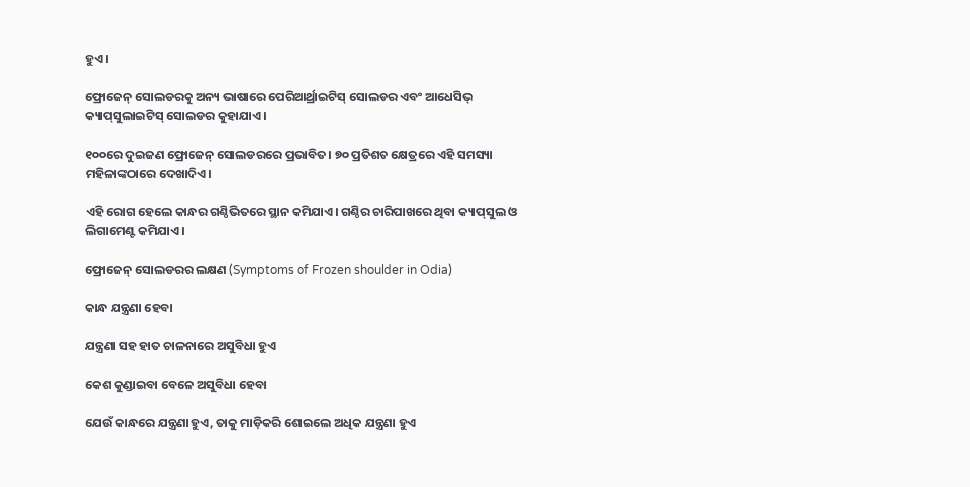ହୁଏ।

ଫ୍ରୋଜେନ୍‌ ସୋଲଡରକୁ ଅନ୍ୟ ଭାଷାରେ ପେରିଆର୍ଥ୍ରାଇଟିସ୍‌ ସୋଲଡର ଏବଂ ଆଧେସିଭ୍‌ କ୍ୟାପ୍‌ସୁଲାଇଟିସ୍‌ ସୋଲଡର କୁହାଯାଏ।

୧୦୦ରେ ଦୁଇଜଣ ଫ୍ରୋଜେନ୍‌ ସୋଲଡରରେ ପ୍ରଭାବିତ। ୭୦ ପ୍ରତିଶତ କ୍ଷେତ୍ରରେ ଏହି ସମସ୍ୟା ମହିଳାଙ୍କଠାରେ ଦେଖାଦିଏ।

ଏହି ରୋଗ ହେଲେ କାନ୍ଧର ଗଣ୍ଠିଭିତରେ ସ୍ଥାନ କମିଯାଏ। ଗଣ୍ଠିର ଚାରିପାଖରେ ଥିବା କ୍ୟାପ୍‌ସୁଲ ଓ ଲିଗାମେଣ୍ଟ କମିଯାଏ।

ଫ୍ରୋଜେନ୍‌ ସୋଲଡରର ଲକ୍ଷଣ (Symptoms of Frozen shoulder in Odia)

କାନ୍ଧ ଯନ୍ତ୍ରଣା ହେବା

ଯନ୍ତ୍ରଣା ସହ ହାତ ଚାଳନାରେ ଅସୁବିଧା ହୁଏ

କେଶ କୁଣ୍ଡାଇବା ବେଳେ ଅସୁବିଧା ହେବା

ଯେଉଁ କାନ୍ଧରେ ଯନ୍ତ୍ରଣା ହୁଏ, ତାକୁ ମାଡ଼ିକରି ଶୋଇଲେ ଅଧିକ ଯନ୍ତ୍ରଣା ହୁଏ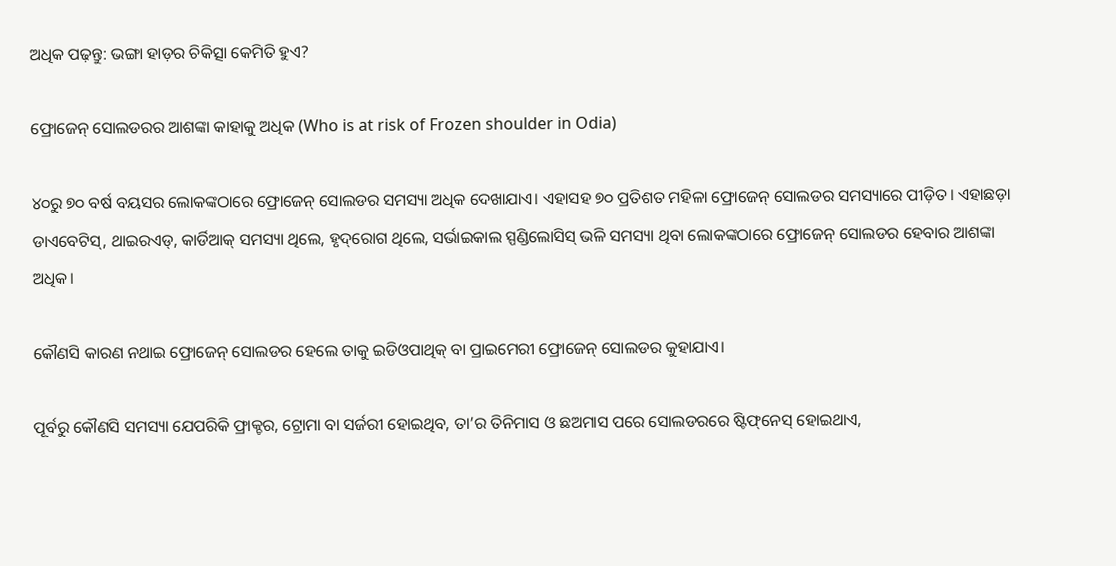ଅଧିକ ପଢ଼ନ୍ତୁ: ଭଙ୍ଗା ହାଡ଼ର ଚିକିତ୍ସା କେମିତି ହୁଏ?

ଫ୍ରୋଜେନ୍‌ ସୋଲଡରର ଆଶଙ୍କା କାହାକୁ ଅଧିକ (Who is at risk of Frozen shoulder in Odia)

୪୦ରୁ ୭୦ ବର୍ଷ ବୟସର ଲୋକଙ୍କଠାରେ ଫ୍ରୋଜେନ୍‌ ସୋଲଡର ସମସ୍ୟା ଅଧିକ ଦେଖାଯାଏ। ଏହାସହ ୭୦ ପ୍ରତିଶତ ମହିଳା ଫ୍ରୋଜେନ୍‌ ସୋଲଡର ସମସ୍ୟାରେ ପୀଡ଼ିତ। ଏହାଛଡ଼ା ଡାଏବେଟିସ୍‌, ଥାଇରଏଡ୍‌, କାର୍ଡିଆକ୍‌ ସମସ୍ୟା ଥିଲେ, ହୃଦ୍‌ରୋଗ ଥିଲେ, ସର୍ଭାଇକାଲ ସ୍ପଣ୍ଡିଲୋସିସ୍‌ ଭଳି ସମସ୍ୟା ଥିବା ଲୋକଙ୍କଠାରେ ଫ୍ରୋଜେନ୍‌ ସୋଲଡର ହେବାର ଆଶଙ୍କା ଅଧିକ।

କୌଣସି କାରଣ ନଥାଇ ଫ୍ରୋଜେନ୍‌ ସୋଲଡର ହେଲେ ତାକୁ ଇଡିଓପାଥିକ୍‌ ବା ପ୍ରାଇମେରୀ ଫ୍ରୋଜେନ୍‌ ସୋଲଡର କୁହାଯାଏ।

ପୂର୍ବରୁ କୌଣସି ସମସ୍ୟା ଯେପରିକି ଫ୍ରାକ୍ଚର, ଟ୍ରୋମା ବା ସର୍ଜରୀ ହୋଇଥିବ, ତା’ର ତିନିମାସ ଓ ଛଅମାସ ପରେ ସୋଲଡରରେ ଷ୍ଟିଫ୍‌ନେସ୍ ହୋଇଥାଏ,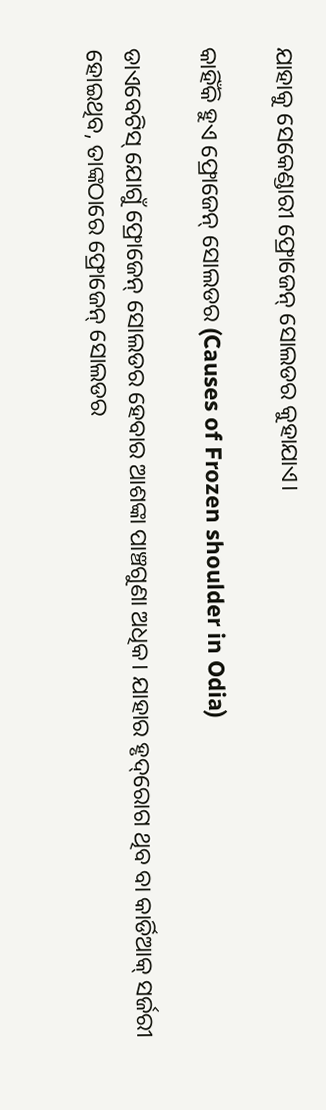ଯାହାକୁ ସେକେଣ୍ଡାରୀ ଫ୍ରୋଜେନ୍‌ ସୋଲଡର କୁହାଯାଏ।

କାହିଁକି ହୁଏ ଫ୍ରୋଜେନ୍‌ ସୋଲଡର (Causes of Frozen shoulder in Odia)

ଡାଏବେଟିସ୍‌ ଯୋଗୁଁ ଫ୍ରୋଜେନ୍‌ ସୋଲଡର ହେବାର ଆଶଙ୍କା ପାଞ୍ଚଗୁଣା ଅଧିକ। ଯାହାର ହୃଦ୍‌ରୋଗ ଥିବ ବା କାର୍ଡିଆକ୍‌ ସର୍ଜରୀ ହୋଇଥିବ, ତାଙ୍କଠାରେ ଫ୍ରୋଜେନ୍‌ ସୋଲଡର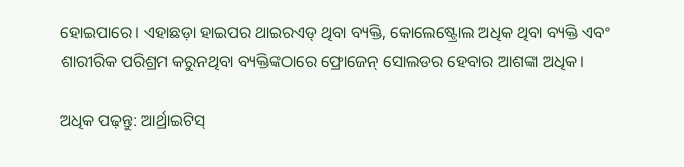ହୋଇପାରେ। ଏହାଛଡ଼ା ହାଇପର ଥାଇରଏଡ୍‌ ଥିବା ବ୍ୟକ୍ତି, କୋଲେଷ୍ଟ୍ରୋଲ ଅଧିକ ଥିବା ବ୍ୟକ୍ତି ଏବଂ ଶାରୀରିକ ପରିଶ୍ରମ କରୁନଥିବା ବ୍ୟକ୍ତିଙ୍କଠାରେ ଫ୍ରୋଜେନ୍‌ ସୋଲଡର ହେବାର ଆଶଙ୍କା ଅଧିକ।

ଅଧିକ ପଢ଼ନ୍ତୁ: ଆର୍ଥ୍ରାଇଟିସ୍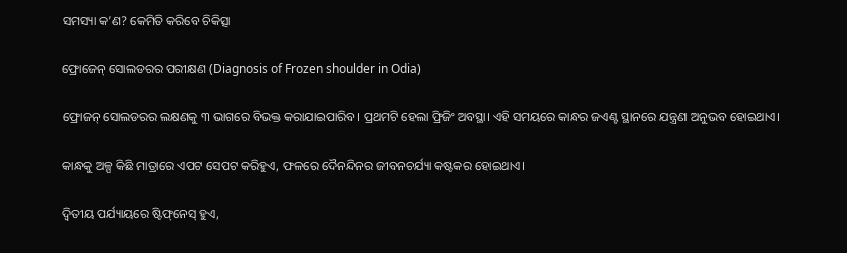ସମସ୍ୟା କ’ଣ? କେମିତି କରିବେ ଚିକିତ୍ସା

ଫ୍ରୋଜେନ୍ ସୋଲଡରର ପରୀକ୍ଷଣ (Diagnosis of Frozen shoulder in Odia)

ଫ୍ରୋଜନ୍ ସୋଲଡରର ଲକ୍ଷଣକୁ ୩ ଭାଗରେ ବିଭକ୍ତ କରାଯାଇପାରିବ। ପ୍ରଥମଟି ହେଲା ଫ୍ରିଜିଂ ଅବସ୍ଥା। ଏହି ସମୟରେ କାନ୍ଧର ଜଏଣ୍ଟ ସ୍ଥାନରେ ଯନ୍ତ୍ରଣା ଅନୁଭବ ହୋଇଥାଏ।

କାନ୍ଧକୁ ଅଳ୍ପ କିଛି ମାତ୍ରାରେ ଏପଟ ସେପଟ କରିହୁଏ, ଫଳରେ ଦୈନନ୍ଦିନର ଜୀବନଚର୍ଯ୍ୟା କଷ୍ଟକର ହୋଇଥାଏ।

ଦ୍ୱିତୀୟ ପର୍ଯ୍ୟାୟରେ ଷ୍ଟିଫ୍‌ନେସ୍‌ ହୁଏ,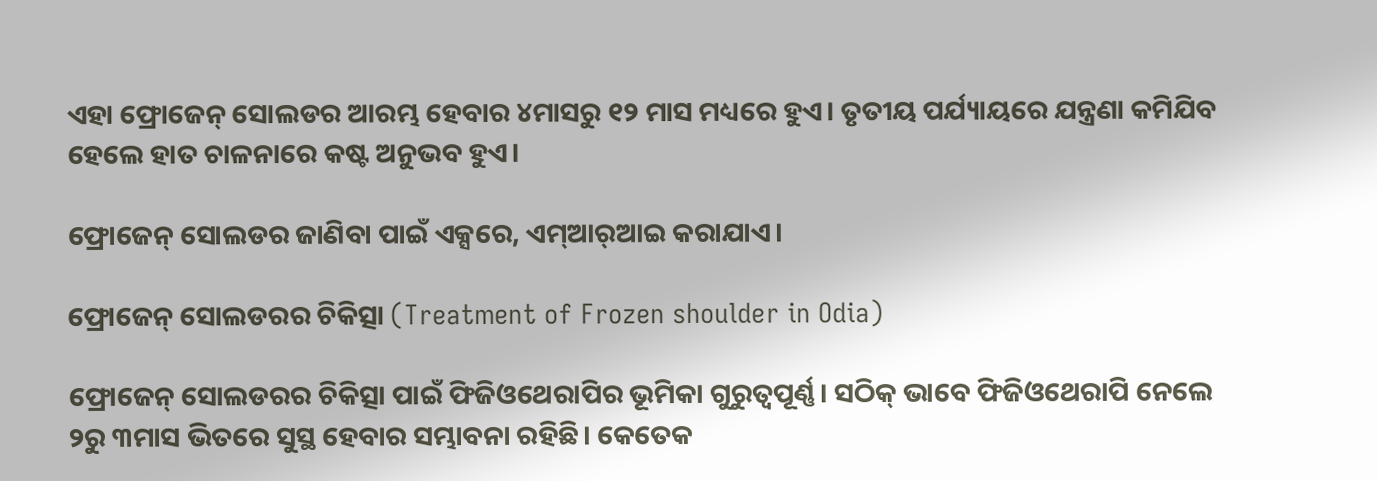ଏହା ଫ୍ରୋଜେନ୍‌ ସୋଲଡର ଆରମ୍ଭ ହେବାର ୪ମାସରୁ ୧୨ ମାସ ମଧ୍ୟରେ ହୁଏ। ତୃତୀୟ ପର୍ଯ୍ୟାୟରେ ଯନ୍ତ୍ରଣା କମିଯିବ ହେଲେ ହାତ ଚାଳନାରେ କଷ୍ଟ ଅନୁଭବ ହୁଏ।

ଫ୍ରୋଜେନ୍‌ ସୋଲଡର ଜାଣିବା ପାଇଁ ଏକ୍ସରେ, ଏମ୍‌ଆର୍‌ଆଇ କରାଯାଏ।

ଫ୍ରୋଜେନ୍ ସୋଲଡରର ଚିକିତ୍ସା (Treatment of Frozen shoulder in Odia)

ଫ୍ରୋଜେନ୍ ସୋଲଡରର ଚିକିତ୍ସା ପାଇଁ ଫିଜିଓଥେରାପିର ଭୂମିକା ଗୁରୁତ୍ଵପୂର୍ଣ୍ଣ। ସଠିକ୍‌ ଭାବେ ଫିଜିଓଥେରାପି ନେଲେ ୨ରୁ ୩ମାସ ଭିତରେ ସୁସ୍ଥ ହେବାର ସମ୍ଭାବନା ରହିଛି। କେତେକ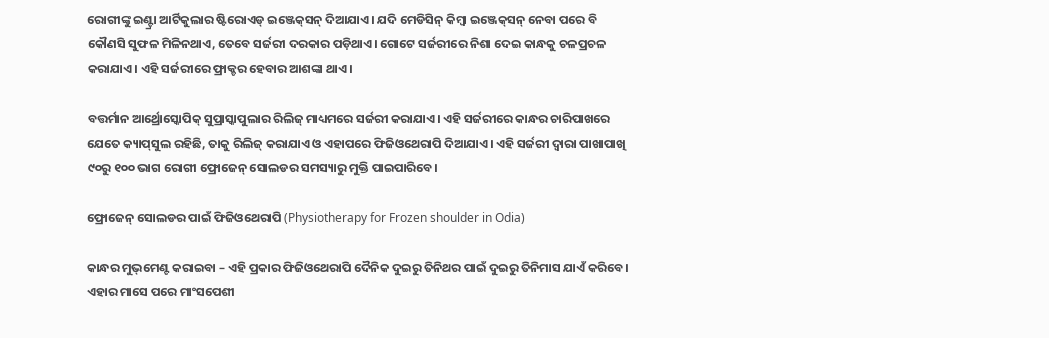ରୋଗୀଙ୍କୁ ଇଣ୍ଟ୍ରା ଆର୍ଟିକୁଲାର ଷ୍ଟିରୋଏଡ୍‌ ଇଞ୍ଜେକ୍‌ସନ୍‌ ଦିଆଯାଏ। ଯଦି ମେଡିସିନ୍‌ କିମ୍ବା ଇଞ୍ଜେକ୍‌ସନ୍‌ ନେବା ପରେ ବି କୌଣସି ସୁଫଳ ମିଳିନଥାଏ, ତେବେ ସର୍ଜରୀ ଦରକାର ପଡ଼ିଥାଏ। ଗୋଟେ ସର୍ଜରୀରେ ନିଶା ଦେଇ କାନ୍ଧକୁ ଚଳପ୍ରଚଳ କରାଯାଏ। ଏହି ସର୍ଜରୀରେ ଫ୍ରାକ୍ଚର ହେବାର ଆଶଙ୍କା ଥାଏ।

ବତ୍ତର୍ମାନ ଆର୍ଥ୍ରୋସ୍କୋପିକ୍‌ ସୁପ୍ରାସ୍କାପୁଲାର ରିଲିଜ୍‌ ମାଧ୍ୟମରେ ସର୍ଜରୀ କରାଯାଏ। ଏହି ସର୍ଜରୀରେ କାନ୍ଧର ଚାରିପାଖରେ ଯେତେ କ୍ୟାପ୍‌ସୁଲ ରହିଛି, ତାକୁ ରିଲିଜ୍‌ କରାଯାଏ ଓ ଏହାପରେ ଫିଜିଓଥେରାପି ଦିଆଯାଏ। ଏହି ସର୍ଜରୀ ଦ୍ଵାରା ପାଖାପାଖି ୯୦ରୁ ୧୦୦ ଭାଗ ରୋଗୀ ଫ୍ରୋଜେନ୍‌ ସୋଲଡର ସମସ୍ୟାରୁ ମୁକ୍ତି ପାଇପାରିବେ।

ଫ୍ରୋଜେନ୍ ସୋଲଡର ପାଇଁ ଫିଜିଓଥେରାପି (Physiotherapy for Frozen shoulder in Odia)

କାନ୍ଧର ମୁଭ୍‌ମେଣ୍ଟ କରାଇବା – ଏହି ପ୍ରକାର ଫିଜିଓଥେରାପି ଦୈନିକ ଦୁଇରୁ ତିନିଥର ପାଇଁ ଦୁଇରୁ ତିନିମାସ ଯାଏଁ କରିବେ। ଏହାର ମାସେ ପରେ ମାଂସପେଶୀ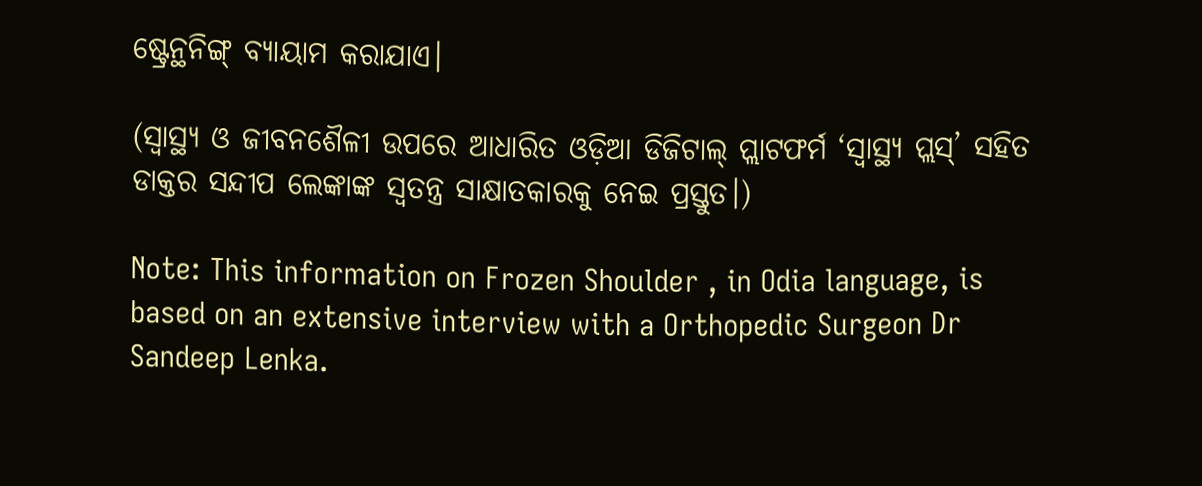ଷ୍ଟ୍ରେନ୍ଥନିଙ୍ଗ୍ ବ୍ୟାୟାମ କରାଯାଏ।

(ସ୍ୱାସ୍ଥ୍ୟ ଓ ଜୀବନଶୈଳୀ ଉପରେ ଆଧାରିତ ଓଡ଼ିଆ ଡିଜିଟାଲ୍‌ ପ୍ଲାଟଫର୍ମ ‘ସ୍ୱାସ୍ଥ୍ୟ ପ୍ଲସ୍’ ସହିତ ଡାକ୍ତର ସନ୍ଦୀପ ଲେଙ୍କାଙ୍କ ସ୍ୱତନ୍ତ୍ର ସାକ୍ଷାତକାରକୁ ନେଇ ପ୍ରସ୍ତୁତ।)

Note: This information on Frozen Shoulder , in Odia language, is based on an extensive interview with a Orthopedic Surgeon Dr Sandeep Lenka.